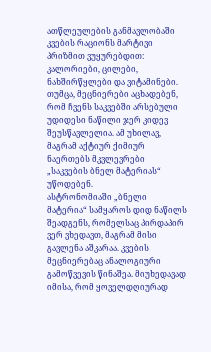ათწლეულების განმავლობაში კვების რაციონს მარტივი პრიზმით ვუყურებდით: კალორიები, ცილები, ნახშირწყლები და ვიტამინები. თუმცა, მეცნიერები აცხადებენ, რომ ჩვენს საკვებში არსებული უდიდესი ნაწილი ჯერ კიდევ შეუსწავლელია. ამ უხილავ, მაგრამ აქტიურ ქიმიურ ნაერთებს მკვლევრები „საკვების ბნელ მატერიას“ უწოდებენ.
ასტრონომიაში „ბნელი მატერია“ სამყაროს დიდ ნაწილს შეადგენს, რომელსაც პირდაპირ ვერ ვხედავთ, მაგრამ მისი გავლენა აშკარაა. კვების მეცნიერებაც ანალოგიური გამოწვევის წინაშეა. მიუხედავად იმისა, რომ ყოველდღიურად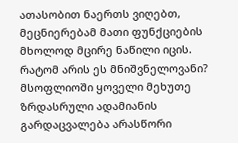ათასობით ნაერთს ვიღებთ, მეცნიერებამ მათი ფუნქციების მხოლოდ მცირე ნაწილი იცის.
რატომ არის ეს მნიშვნელოვანი?
მსოფლიოში ყოველი მეხუთე ზრდასრული ადამიანის გარდაცვალება არასწორი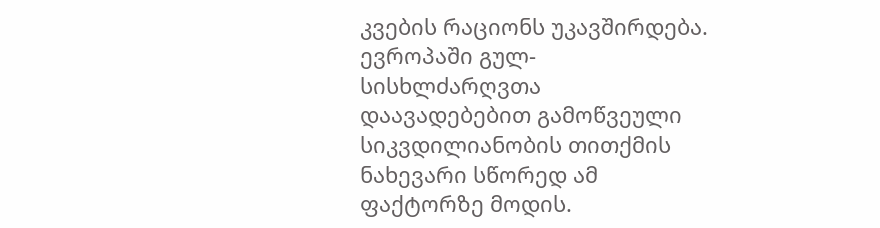კვების რაციონს უკავშირდება. ევროპაში გულ-სისხლძარღვთა დაავადებებით გამოწვეული სიკვდილიანობის თითქმის ნახევარი სწორედ ამ ფაქტორზე მოდის.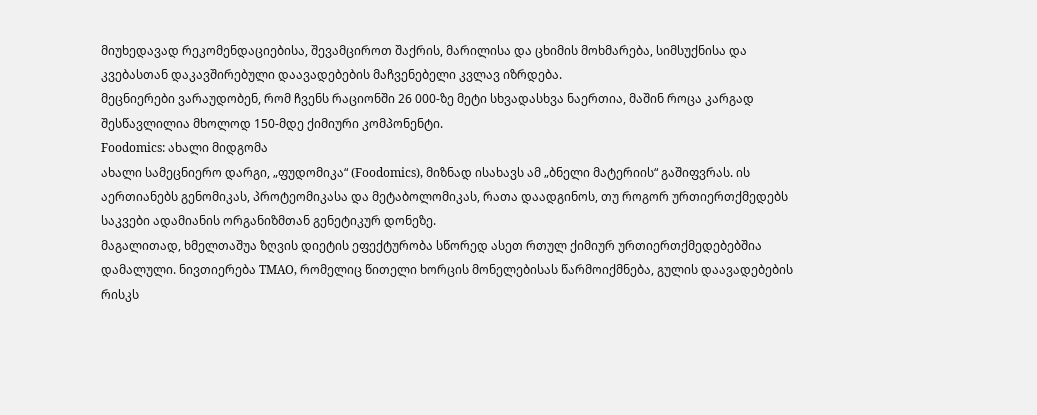მიუხედავად რეკომენდაციებისა, შევამციროთ შაქრის, მარილისა და ცხიმის მოხმარება, სიმსუქნისა და კვებასთან დაკავშირებული დაავადებების მაჩვენებელი კვლავ იზრდება.
მეცნიერები ვარაუდობენ, რომ ჩვენს რაციონში 26 000-ზე მეტი სხვადასხვა ნაერთია, მაშინ როცა კარგად შესწავლილია მხოლოდ 150-მდე ქიმიური კომპონენტი.
Foodomics: ახალი მიდგომა
ახალი სამეცნიერო დარგი, „ფუდომიკა“ (Foodomics), მიზნად ისახავს ამ „ბნელი მატერიის“ გაშიფვრას. ის აერთიანებს გენომიკას, პროტეომიკასა და მეტაბოლომიკას, რათა დაადგინოს, თუ როგორ ურთიერთქმედებს საკვები ადამიანის ორგანიზმთან გენეტიკურ დონეზე.
მაგალითად, ხმელთაშუა ზღვის დიეტის ეფექტურობა სწორედ ასეთ რთულ ქიმიურ ურთიერთქმედებებშია დამალული. ნივთიერება TMAO, რომელიც წითელი ხორცის მონელებისას წარმოიქმნება, გულის დაავადებების რისკს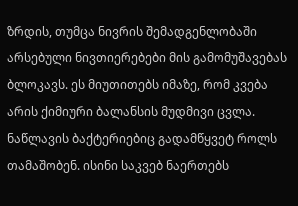ზრდის, თუმცა ნივრის შემადგენლობაში არსებული ნივთიერებები მის გამომუშავებას ბლოკავს. ეს მიუთითებს იმაზე, რომ კვება არის ქიმიური ბალანსის მუდმივი ცვლა.
ნაწლავის ბაქტერიებიც გადამწყვეტ როლს თამაშობენ. ისინი საკვებ ნაერთებს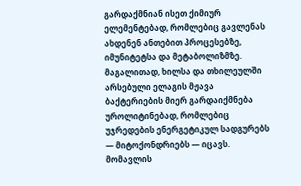გარდაქმნიან ისეთ ქიმიურ ელემენტებად, რომლებიც გავლენას ახდენენ ანთებით პროცესებზე, იმუნიტეტსა და მეტაბოლიზმზე. მაგალითად, ხილსა და თხილეულში არსებული ელაგის მჟავა ბაქტერიების მიერ გარდაიქმნება უროლიტინებად, რომლებიც უჯრედების ენერგეტიკულ სადგურებს — მიტოქონდრიებს — იცავს.
მომავლის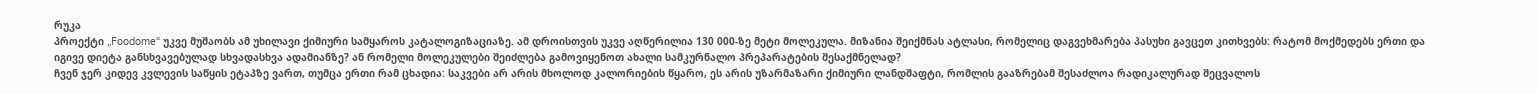რუკა
პროექტი „Foodome“ უკვე მუშაობს ამ უხილავი ქიმიური სამყაროს კატალოგიზაციაზე. ამ დროისთვის უკვე აღწერილია 130 000-ზე მეტი მოლეკულა. მიზანია შეიქმნას ატლასი, რომელიც დაგვეხმარება პასუხი გავცეთ კითხვებს: რატომ მოქმედებს ერთი და იგივე დიეტა განსხვავებულად სხვადასხვა ადამიანზე? ან რომელი მოლეკულები შეიძლება გამოვიყენოთ ახალი სამკურნალო პრეპარატების შესაქმნელად?
ჩვენ ჯერ კიდევ კვლევის საწყის ეტაპზე ვართ, თუმცა ერთი რამ ცხადია: საკვები არ არის მხოლოდ კალორიების წყარო, ეს არის უზარმაზარი ქიმიური ლანდშაფტი, რომლის გააზრებამ შესაძლოა რადიკალურად შეცვალოს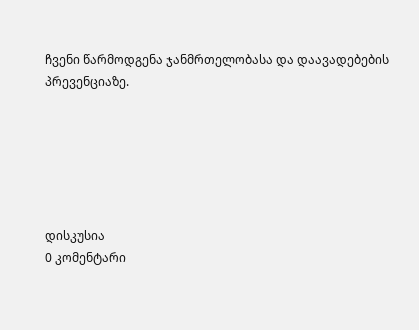ჩვენი წარმოდგენა ჯანმრთელობასა და დაავადებების პრევენციაზე.






დისკუსია
0 კომენტარი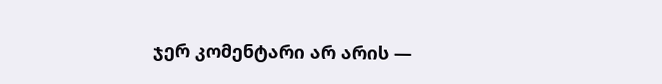ჯერ კომენტარი არ არის —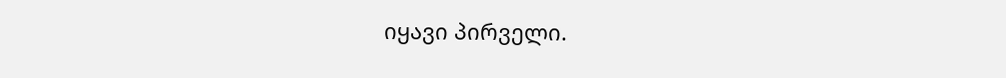იყავი პირველი.